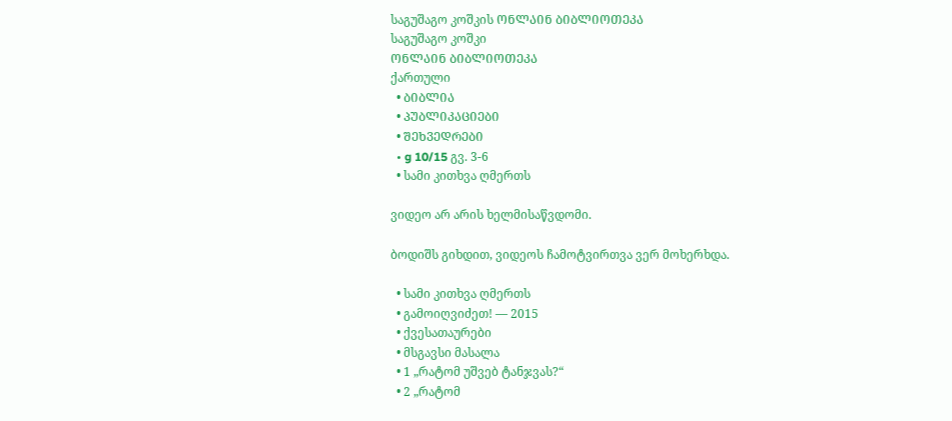საგუშაგო კოშკის ᲝᲜᲚᲐᲘᲜ ᲑᲘᲑᲚᲘᲝᲗᲔᲙᲐ
საგუშაგო კოშკი
ᲝᲜᲚᲐᲘᲜ ᲑᲘᲑᲚᲘᲝᲗᲔᲙᲐ
ქართული
  • ᲑᲘᲑᲚᲘᲐ
  • ᲞᲣᲑᲚᲘᲙᲐᲪᲘᲔᲑᲘ
  • ᲨᲔᲮᲕᲔᲓᲠᲔᲑᲘ
  • g 10/15 გვ. 3-6
  • სამი კითხვა ღმერთს

ვიდეო არ არის ხელმისაწვდომი.

ბოდიშს გიხდით, ვიდეოს ჩამოტვირთვა ვერ მოხერხდა.

  • სამი კითხვა ღმერთს
  • გამოიღვიძეთ! — 2015
  • ქვესათაურები
  • მსგავსი მასალა
  • 1 „რატომ უშვებ ტანჯვას?“
  • 2 „რატომ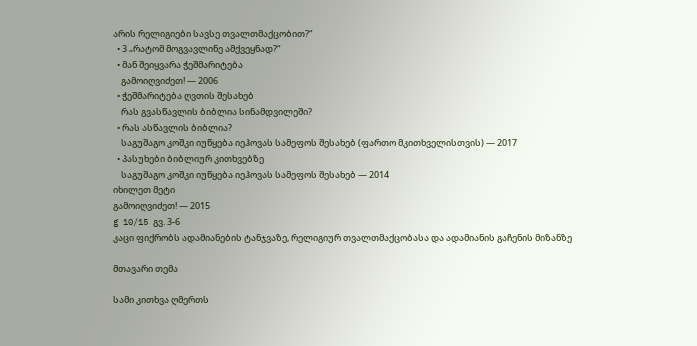არის რელიგიები სავსე თვალთმაქცობით?“
  • 3 „რატომ მოგვავლინე ამქვეყნად?“
  • მან შეიყვარა ჭეშმარიტება
    გამოიღვიძეთ! — 2006
  • ჭეშმარიტება ღვთის შესახებ
    რას გვასწავლის ბიბლია სინამდვილეში?
  • რას ასწავლის ბიბლია?
    საგუშაგო კოშკი იუწყება იეჰოვას სამეფოს შესახებ (ფართო მკითხველისთვის) — 2017
  • პასუხები ბიბლიურ კითხვებზე
    საგუშაგო კოშკი იუწყება იეჰოვას სამეფოს შესახებ — 2014
იხილეთ მეტი
გამოიღვიძეთ! — 2015
g 10/15 გვ. 3-6
კაცი ფიქრობს ადამიანების ტანჯვაზე, რელიგიურ თვალთმაქცობასა და ადამიანის გაჩენის მიზანზე

მთავარი თემა

სამი კითხვა ღმერთს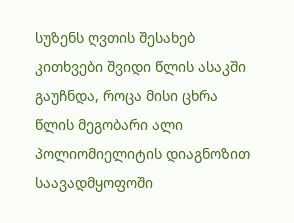სუზენს ღვთის შესახებ კითხვები შვიდი წლის ასაკში გაუჩნდა, როცა მისი ცხრა წლის მეგობარი ალი პოლიომიელიტის დიაგნოზით საავადმყოფოში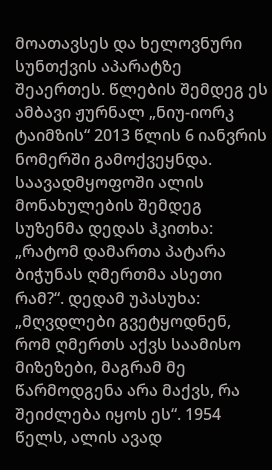მოათავსეს და ხელოვნური სუნთქვის აპარატზე შეაერთეს. წლების შემდეგ ეს ამბავი ჟურნალ „ნიუ-იორკ ტაიმზის“ 2013 წლის 6 იანვრის ნომერში გამოქვეყნდა. საავადმყოფოში ალის მონახულების შემდეგ სუზენმა დედას ჰკითხა: „რატომ დამართა პატარა ბიჭუნას ღმერთმა ასეთი რამ?“. დედამ უპასუხა: „მღვდლები გვეტყოდნენ, რომ ღმერთს აქვს საამისო მიზეზები, მაგრამ მე წარმოდგენა არა მაქვს, რა შეიძლება იყოს ეს“. 1954 წელს, ალის ავად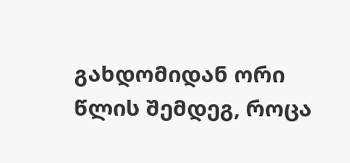გახდომიდან ორი წლის შემდეგ, როცა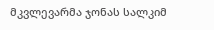მკვლევარმა ჯონას სალკიმ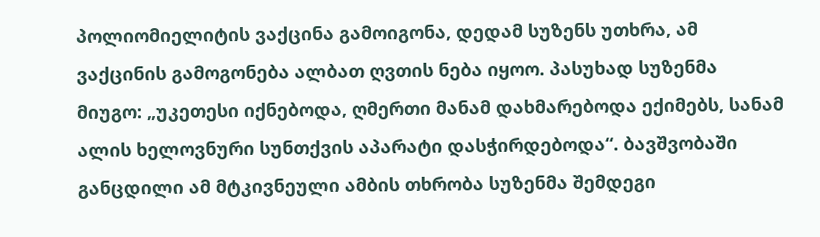პოლიომიელიტის ვაქცინა გამოიგონა, დედამ სუზენს უთხრა, ამ ვაქცინის გამოგონება ალბათ ღვთის ნება იყოო. პასუხად სუზენმა მიუგო: „უკეთესი იქნებოდა, ღმერთი მანამ დახმარებოდა ექიმებს, სანამ ალის ხელოვნური სუნთქვის აპარატი დასჭირდებოდა“. ბავშვობაში განცდილი ამ მტკივნეული ამბის თხრობა სუზენმა შემდეგი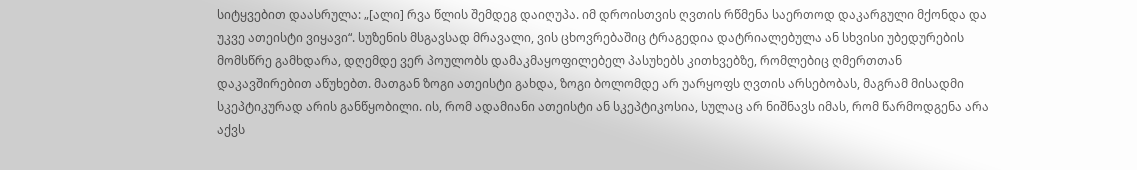სიტყვებით დაასრულა: „[ალი] რვა წლის შემდეგ დაიღუპა. იმ დროისთვის ღვთის რწმენა საერთოდ დაკარგული მქონდა და უკვე ათეისტი ვიყავი“. სუზენის მსგავსად მრავალი, ვის ცხოვრებაშიც ტრაგედია დატრიალებულა ან სხვისი უბედურების მომსწრე გამხდარა, დღემდე ვერ პოულობს დამაკმაყოფილებელ პასუხებს კითხვებზე, რომლებიც ღმერთთან დაკავშირებით აწუხებთ. მათგან ზოგი ათეისტი გახდა, ზოგი ბოლომდე არ უარყოფს ღვთის არსებობას, მაგრამ მისადმი სკეპტიკურად არის განწყობილი. ის, რომ ადამიანი ათეისტი ან სკეპტიკოსია, სულაც არ ნიშნავს იმას, რომ წარმოდგენა არა აქვს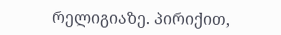რელიგიაზე. პირიქით,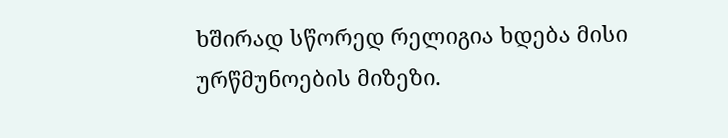ხშირად სწორედ რელიგია ხდება მისი ურწმუნოების მიზეზი.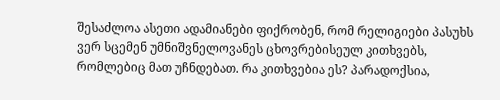შესაძლოა ასეთი ადამიანები ფიქრობენ, რომ რელიგიები პასუხს ვერ სცემენ უმნიშვნელოვანეს ცხოვრებისეულ კითხვებს, რომლებიც მათ უჩნდებათ. რა კითხვებია ეს? პარადოქსია,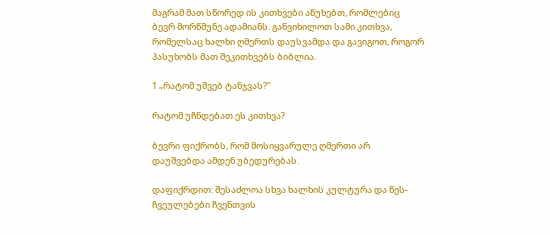მაგრამ მათ სწორედ ის კითხვები აწუხებთ, რომლებიც ბევრ მორწმუნე ადამიანს. განვიხილოთ სამი კითხვა, რომელსაც ხალხი ღმერთს დაუსვამდა და გავიგოთ, როგორ პასუხობს მათ შეკითხვებს ბიბლია.

1 „რატომ უშვებ ტანჯვას?“

რატომ უჩნდებათ ეს კითხვა?

ბევრი ფიქრობს, რომ მოსიყვარულე ღმერთი არ დაუშვებდა ამდენ უბედურებას.

დაფიქრდით: შესაძლოა სხვა ხალხის კულტურა და წეს-ჩვეულებები ჩვენთვის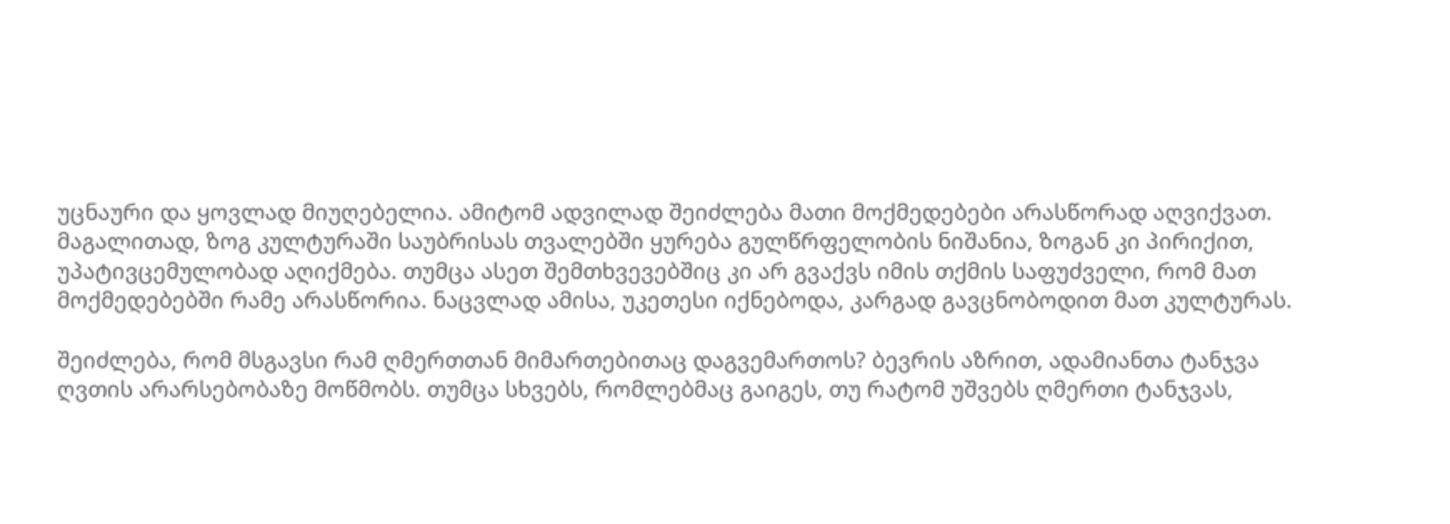უცნაური და ყოვლად მიუღებელია. ამიტომ ადვილად შეიძლება მათი მოქმედებები არასწორად აღვიქვათ. მაგალითად, ზოგ კულტურაში საუბრისას თვალებში ყურება გულწრფელობის ნიშანია, ზოგან კი პირიქით, უპატივცემულობად აღიქმება. თუმცა ასეთ შემთხვევებშიც კი არ გვაქვს იმის თქმის საფუძველი, რომ მათ მოქმედებებში რამე არასწორია. ნაცვლად ამისა, უკეთესი იქნებოდა, კარგად გავცნობოდით მათ კულტურას.

შეიძლება, რომ მსგავსი რამ ღმერთთან მიმართებითაც დაგვემართოს? ბევრის აზრით, ადამიანთა ტანჯვა ღვთის არარსებობაზე მოწმობს. თუმცა სხვებს, რომლებმაც გაიგეს, თუ რატომ უშვებს ღმერთი ტანჯვას,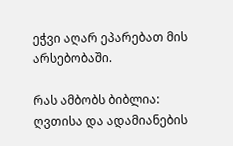ეჭვი აღარ ეპარებათ მის არსებობაში.

რას ამბობს ბიბლია: ღვთისა და ადამიანების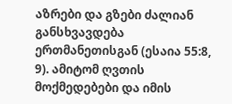აზრები და გზები ძალიან განსხვავდება ერთმანეთისგან (ესაია 55:8, 9). ამიტომ ღვთის მოქმედებები და იმის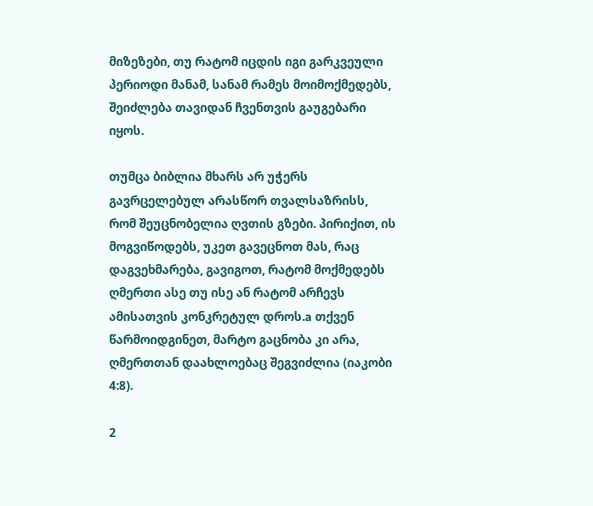მიზეზები, თუ რატომ იცდის იგი გარკვეული პერიოდი მანამ, სანამ რამეს მოიმოქმედებს, შეიძლება თავიდან ჩვენთვის გაუგებარი იყოს.

თუმცა ბიბლია მხარს არ უჭერს გავრცელებულ არასწორ თვალსაზრისს, რომ შეუცნობელია ღვთის გზები. პირიქით, ის მოგვიწოდებს, უკეთ გავეცნოთ მას, რაც დაგვეხმარება, გავიგოთ, რატომ მოქმედებს ღმერთი ასე თუ ისე ან რატომ არჩევს ამისათვის კონკრეტულ დროს.a თქვენ წარმოიდგინეთ, მარტო გაცნობა კი არა, ღმერთთან დაახლოებაც შეგვიძლია (იაკობი 4:8).

2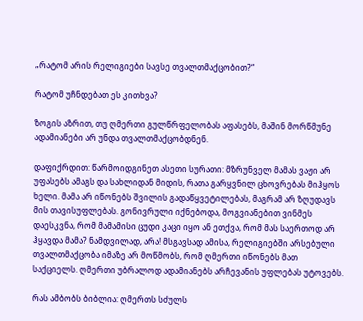„რატომ არის რელიგიები სავსე თვალთმაქცობით?“

რატომ უჩნდებათ ეს კითხვა?

ზოგის აზრით, თუ ღმერთი გულწრფელობას აფასებს, მაშინ მორწმუნე ადამიანები არ უნდა თვალთმაქცობდნენ.

დაფიქრდით: წარმოიდგინეთ ასეთი სურათი: მზრუნველ მამას ვაჟი არ უფასებს ამაგს და სახლიდან მიდის, რათა გარყვნილ ცხოვრებას მიჰყოს ხელი. მამა არ იწონებს შვილის გადაწყვეტილებას, მაგრამ არ ზღუდავს მის თავისუფლებას. გონივრული იქნებოდა, მოგვიანებით ვინმეს დაესკვნა, რომ მამამისი ცუდი კაცი იყო ან ეთქვა, რომ მას საერთოდ არ ჰყავდა მამა? ნამდვილად, არა! მსგავსად ამისა, რელიგიებში არსებული თვალთმაქცობა იმაზე არ მოწმობს, რომ ღმერთი იწონებს მათ საქციელს. ღმერთი უბრალოდ ადამიანებს არჩევანის უფლებას უტოვებს.

რას ამბობს ბიბლია: ღმერთს სძულს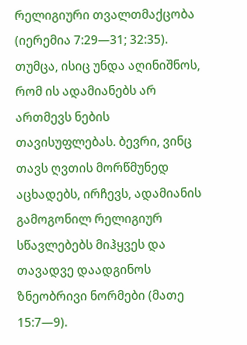რელიგიური თვალთმაქცობა (იერემია 7:29—31; 32:35). თუმცა, ისიც უნდა აღინიშნოს, რომ ის ადამიანებს არ ართმევს ნების თავისუფლებას. ბევრი, ვინც თავს ღვთის მორწმუნედ აცხადებს, ირჩევს, ადამიანის გამოგონილ რელიგიურ სწავლებებს მიჰყვეს და თავადვე დაადგინოს ზნეობრივი ნორმები (მათე 15:7—9).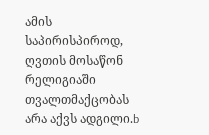ამის საპირისპიროდ, ღვთის მოსაწონ რელიგიაში თვალთმაქცობას არა აქვს ადგილი.b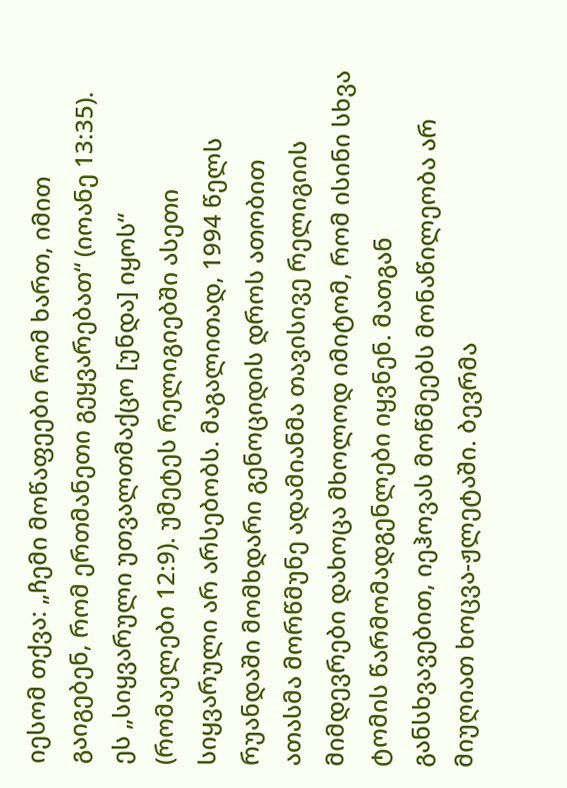იესომ თქვა: „ჩემი მოწაფეები რომ ხართ, იმით გაიგებენ, რომ ერთმანეთი გეყვარებათ“ (იოანე 13:35). ეს „სიყვარული უთვალთმაქცო [უნდა] იყოს“ (რომაელები 12:9). უმეტეს რელიგიებში ასეთი სიყვარული არ არსებობს. მაგალითად, 1994 წელს რუანდაში მომხდარი გენოციდის დროს ათობით ათასმა მორწმუნე ადამიანმა თავისივე რელიგიის მიმდევრები დახოცა მხოლოდ იმიტომ, რომ ისინი სხვა ტომის წარმომადგენლები იყვნენ. მათგან განსხვავებით, იეჰოვას მოწმეებს მონაწილეობა არ მიუღიათ ხოცვა-ჟლეტაში. ბევრმა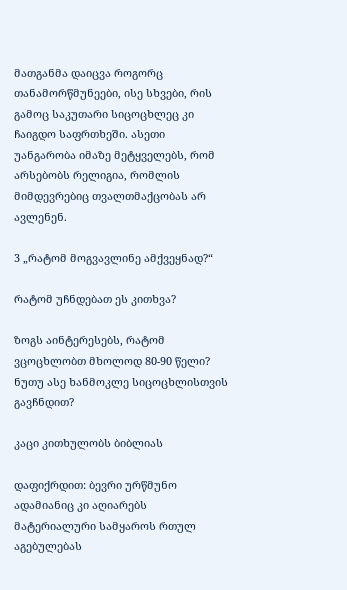მათგანმა დაიცვა როგორც თანამორწმუნეები, ისე სხვები, რის გამოც საკუთარი სიცოცხლეც კი ჩაიგდო საფრთხეში. ასეთი უანგარობა იმაზე მეტყველებს, რომ არსებობს რელიგია, რომლის მიმდევრებიც თვალთმაქცობას არ ავლენენ.

3 „რატომ მოგვავლინე ამქვეყნად?“

რატომ უჩნდებათ ეს კითხვა?

ზოგს აინტერესებს, რატომ ვცოცხლობთ მხოლოდ 80-90 წელი? ნუთუ ასე ხანმოკლე სიცოცხლისთვის გავჩნდით?

კაცი კითხულობს ბიბლიას

დაფიქრდით: ბევრი ურწმუნო ადამიანიც კი აღიარებს მატერიალური სამყაროს რთულ აგებულებას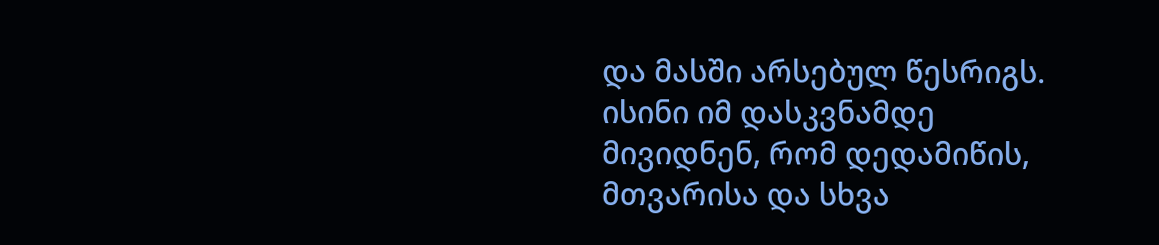და მასში არსებულ წესრიგს. ისინი იმ დასკვნამდე მივიდნენ, რომ დედამიწის, მთვარისა და სხვა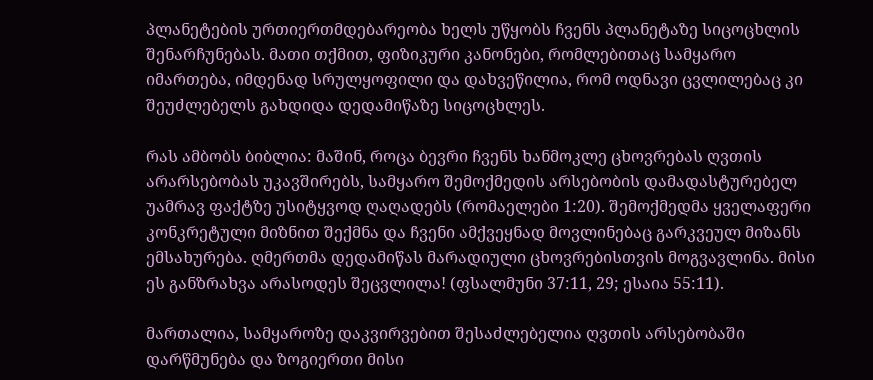პლანეტების ურთიერთმდებარეობა ხელს უწყობს ჩვენს პლანეტაზე სიცოცხლის შენარჩუნებას. მათი თქმით, ფიზიკური კანონები, რომლებითაც სამყარო იმართება, იმდენად სრულყოფილი და დახვეწილია, რომ ოდნავი ცვლილებაც კი შეუძლებელს გახდიდა დედამიწაზე სიცოცხლეს.

რას ამბობს ბიბლია: მაშინ, როცა ბევრი ჩვენს ხანმოკლე ცხოვრებას ღვთის არარსებობას უკავშირებს, სამყარო შემოქმედის არსებობის დამადასტურებელ უამრავ ფაქტზე უსიტყვოდ ღაღადებს (რომაელები 1:20). შემოქმედმა ყველაფერი კონკრეტული მიზნით შექმნა და ჩვენი ამქვეყნად მოვლინებაც გარკვეულ მიზანს ემსახურება. ღმერთმა დედამიწას მარადიული ცხოვრებისთვის მოგვავლინა. მისი ეს განზრახვა არასოდეს შეცვლილა! (ფსალმუნი 37:11, 29; ესაია 55:11).

მართალია, სამყაროზე დაკვირვებით შესაძლებელია ღვთის არსებობაში დარწმუნება და ზოგიერთი მისი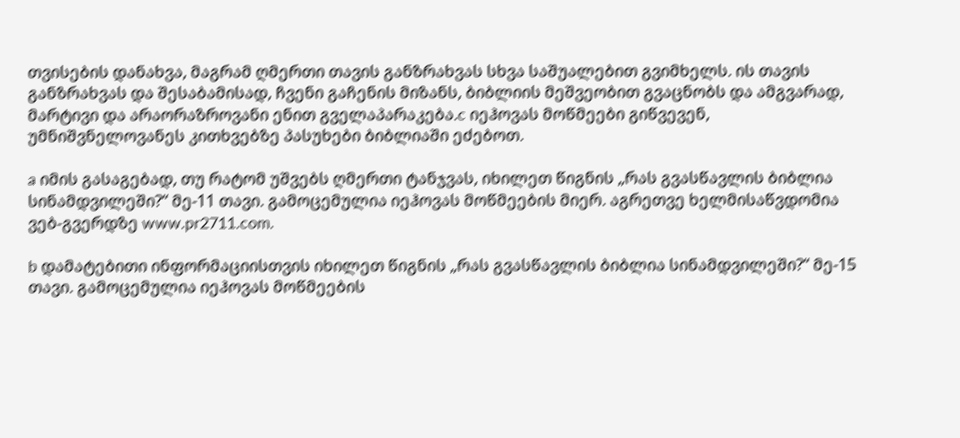თვისების დანახვა, მაგრამ ღმერთი თავის განზრახვას სხვა საშუალებით გვიმხელს. ის თავის განზრახვას და შესაბამისად, ჩვენი გაჩენის მიზანს, ბიბლიის მეშვეობით გვაცნობს და ამგვარად, მარტივი და არაორაზროვანი ენით გველაპარაკება.c იეჰოვას მოწმეები გიწვევენ, უმნიშვნელოვანეს კითხვებზე პასუხები ბიბლიაში ეძებოთ.

a იმის გასაგებად, თუ რატომ უშვებს ღმერთი ტანჯვას, იხილეთ წიგნის „რას გვასწავლის ბიბლია სინამდვილეში?“ მე-11 თავი. გამოცემულია იეჰოვას მოწმეების მიერ. აგრეთვე ხელმისაწვდომია ვებ-გვერდზე www.pr2711.com.

b დამატებითი ინფორმაციისთვის იხილეთ წიგნის „რას გვასწავლის ბიბლია სინამდვილეში?“ მე-15 თავი. გამოცემულია იეჰოვას მოწმეების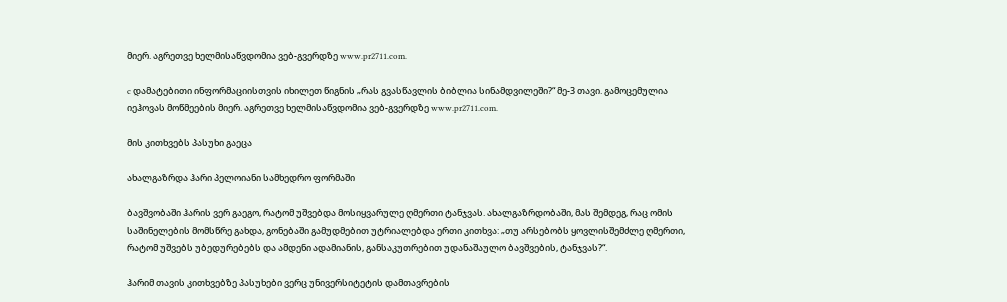მიერ. აგრეთვე ხელმისაწვდომია ვებ-გვერდზე www.pr2711.com.

c დამატებითი ინფორმაციისთვის იხილეთ წიგნის „რას გვასწავლის ბიბლია სინამდვილეში?“ მე-3 თავი. გამოცემულია იეჰოვას მოწმეების მიერ. აგრეთვე ხელმისაწვდომია ვებ-გვერდზე www.pr2711.com.

მის კითხვებს პასუხი გაეცა

ახალგაზრდა ჰარი პელოიანი სამხედრო ფორმაში

ბავშვობაში ჰარის ვერ გაეგო, რატომ უშვებდა მოსიყვარულე ღმერთი ტანჯვას. ახალგაზრდობაში, მას შემდეგ, რაც ომის საშინელების მომსწრე გახდა, გონებაში გამუდმებით უტრიალებდა ერთი კითხვა: „თუ არსებობს ყოვლისშემძლე ღმერთი, რატომ უშვებს უბედურებებს და ამდენი ადამიანის, განსაკუთრებით უდანაშაულო ბავშვების, ტანჯვას?“.

ჰარიმ თავის კითხვებზე პასუხები ვერც უნივერსიტეტის დამთავრების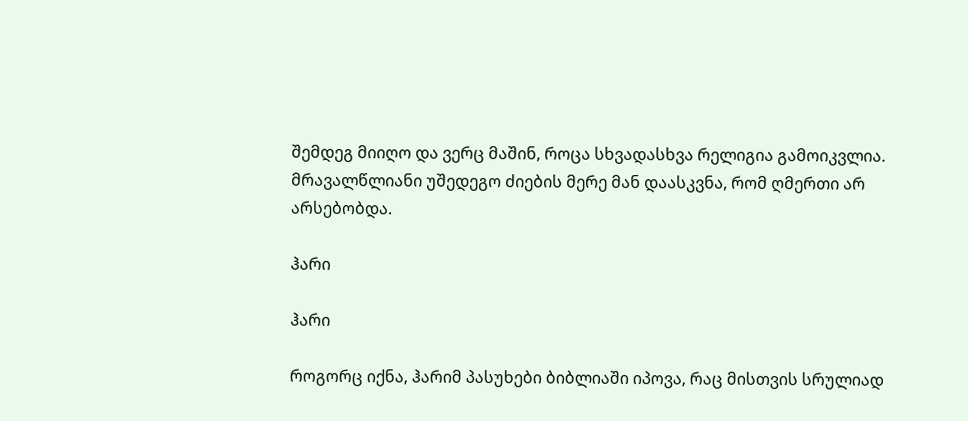შემდეგ მიიღო და ვერც მაშინ, როცა სხვადასხვა რელიგია გამოიკვლია. მრავალწლიანი უშედეგო ძიების მერე მან დაასკვნა, რომ ღმერთი არ არსებობდა.

ჰარი

ჰარი

როგორც იქნა, ჰარიმ პასუხები ბიბლიაში იპოვა, რაც მისთვის სრულიად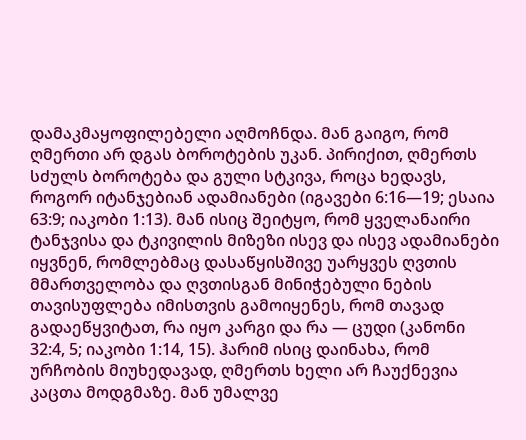დამაკმაყოფილებელი აღმოჩნდა. მან გაიგო, რომ ღმერთი არ დგას ბოროტების უკან. პირიქით, ღმერთს სძულს ბოროტება და გული სტკივა, როცა ხედავს, როგორ იტანჯებიან ადამიანები (იგავები 6:16—19; ესაია 63:9; იაკობი 1:13). მან ისიც შეიტყო, რომ ყველანაირი ტანჯვისა და ტკივილის მიზეზი ისევ და ისევ ადამიანები იყვნენ, რომლებმაც დასაწყისშივე უარყვეს ღვთის მმართველობა და ღვთისგან მინიჭებული ნების თავისუფლება იმისთვის გამოიყენეს, რომ თავად გადაეწყვიტათ, რა იყო კარგი და რა — ცუდი (კანონი 32:4, 5; იაკობი 1:14, 15). ჰარიმ ისიც დაინახა, რომ ურჩობის მიუხედავად, ღმერთს ხელი არ ჩაუქნევია კაცთა მოდგმაზე. მან უმალვე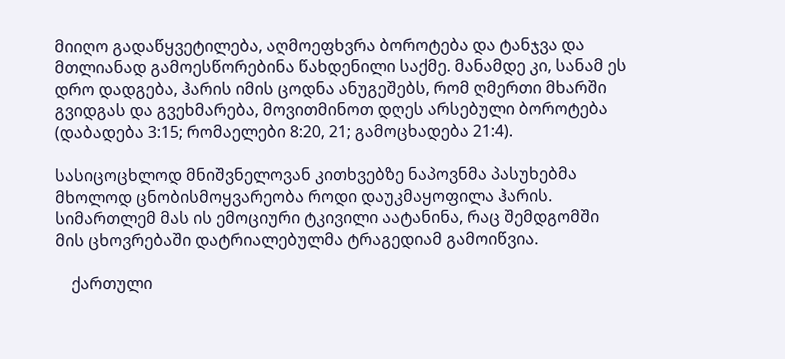მიიღო გადაწყვეტილება, აღმოეფხვრა ბოროტება და ტანჯვა და მთლიანად გამოესწორებინა წახდენილი საქმე. მანამდე კი, სანამ ეს დრო დადგება, ჰარის იმის ცოდნა ანუგეშებს, რომ ღმერთი მხარში გვიდგას და გვეხმარება, მოვითმინოთ დღეს არსებული ბოროტება (დაბადება 3:15; რომაელები 8:20, 21; გამოცხადება 21:4).

სასიცოცხლოდ მნიშვნელოვან კითხვებზე ნაპოვნმა პასუხებმა მხოლოდ ცნობისმოყვარეობა როდი დაუკმაყოფილა ჰარის. სიმართლემ მას ის ემოციური ტკივილი აატანინა, რაც შემდგომში მის ცხოვრებაში დატრიალებულმა ტრაგედიამ გამოიწვია.

    ქართული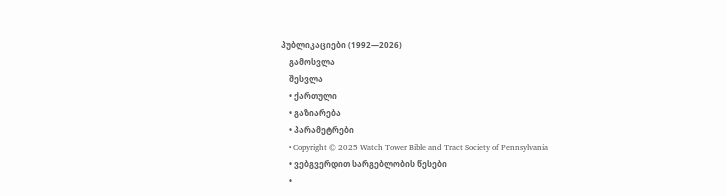პუბლიკაციები (1992—2026)
    გამოსვლა
    შესვლა
    • ქართული
    • გაზიარება
    • პარამეტრები
    • Copyright © 2025 Watch Tower Bible and Tract Society of Pennsylvania
    • ვებგვერდით სარგებლობის წესები
    •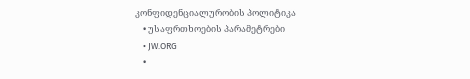კონფიდენციალურობის პოლიტიკა
    • უსაფრთხოების პარამეტრები
    • JW.ORG
    •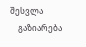შესვლა
    გაზიარება